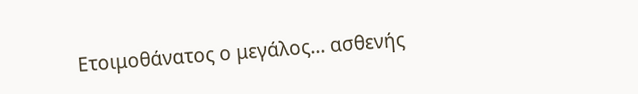Ετοιμοθάνατος ο μεγάλος... ασθενής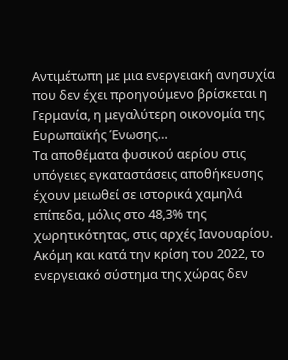Aντιμέτωπη με μια ενεργειακή ανησυχία που δεν έχει προηγούμενο βρίσκεται η Γερμανία, η μεγαλύτερη οικονομία της Ευρωπαϊκής Ένωσης…
Τα αποθέματα φυσικού αερίου στις υπόγειες εγκαταστάσεις αποθήκευσης έχουν μειωθεί σε ιστορικά χαμηλά επίπεδα, μόλις στο 48,3% της χωρητικότητας, στις αρχές Ιανουαρίου.
Ακόμη και κατά την κρίση του 2022, το ενεργειακό σύστημα της χώρας δεν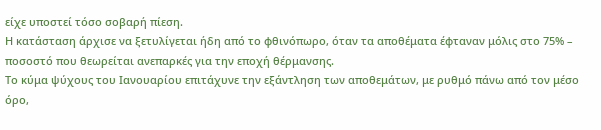είχε υποστεί τόσο σοβαρή πίεση.
Η κατάσταση άρχισε να ξετυλίγεται ήδη από το φθινόπωρο, όταν τα αποθέματα έφταναν μόλις στο 75% – ποσοστό που θεωρείται ανεπαρκές για την εποχή θέρμανσης.
Το κύμα ψύχους του Ιανουαρίου επιτάχυνε την εξάντληση των αποθεμάτων, με ρυθμό πάνω από τον μέσο όρο,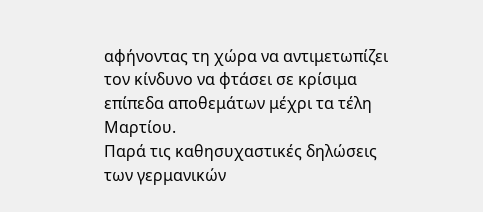αφήνοντας τη χώρα να αντιμετωπίζει τον κίνδυνο να φτάσει σε κρίσιμα επίπεδα αποθεμάτων μέχρι τα τέλη Μαρτίου.
Παρά τις καθησυχαστικές δηλώσεις των γερμανικών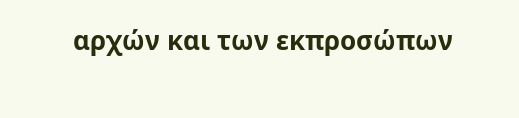αρχών και των εκπροσώπων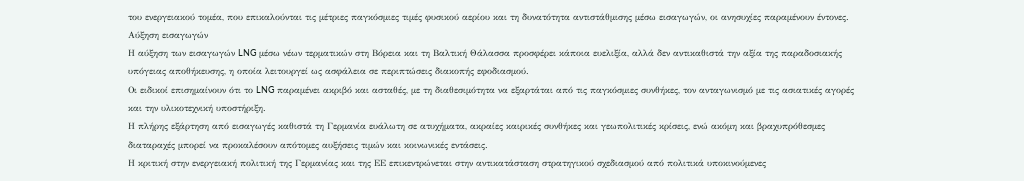του ενεργειακού τομέα, που επικαλούνται τις μέτριες παγκόσμιες τιμές φυσικού αερίου και τη δυνατότητα αντιστάθμισης μέσω εισαγωγών, οι ανησυχίες παραμένουν έντονες.
Αύξηση εισαγωγών
Η αύξηση των εισαγωγών LNG μέσω νέων τερματικών στη Βόρεια και τη Βαλτική Θάλασσα προσφέρει κάποια ευελιξία, αλλά δεν αντικαθιστά την αξία της παραδοσιακής υπόγειας αποθήκευσης, η οποία λειτουργεί ως ασφάλεια σε περιπτώσεις διακοπής εφοδιασμού.
Οι ειδικοί επισημαίνουν ότι το LNG παραμένει ακριβό και ασταθές, με τη διαθεσιμότητα να εξαρτάται από τις παγκόσμιες συνθήκες, τον ανταγωνισμό με τις ασιατικές αγορές και την υλικοτεχνική υποστήριξη.
Η πλήρης εξάρτηση από εισαγωγές καθιστά τη Γερμανία ευάλωτη σε ατυχήματα, ακραίες καιρικές συνθήκες και γεωπολιτικές κρίσεις, ενώ ακόμη και βραχυπρόθεσμες διαταραχές μπορεί να προκαλέσουν απότομες αυξήσεις τιμών και κοινωνικές εντάσεις.
Η κριτική στην ενεργειακή πολιτική της Γερμανίας και της ΕΕ επικεντρώνεται στην αντικατάσταση στρατηγικού σχεδιασμού από πολιτικά υποκινούμενες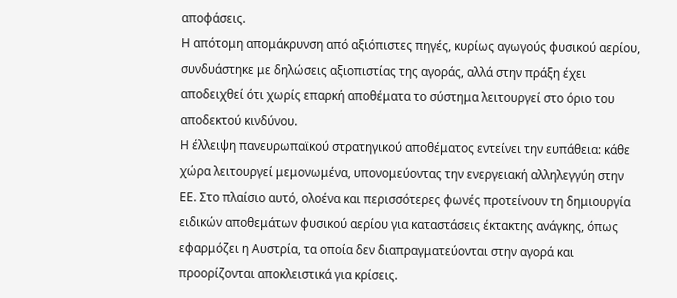αποφάσεις.
Η απότομη απομάκρυνση από αξιόπιστες πηγές, κυρίως αγωγούς φυσικού αερίου, συνδυάστηκε με δηλώσεις αξιοπιστίας της αγοράς, αλλά στην πράξη έχει αποδειχθεί ότι χωρίς επαρκή αποθέματα το σύστημα λειτουργεί στο όριο του αποδεκτού κινδύνου.
Η έλλειψη πανευρωπαϊκού στρατηγικού αποθέματος εντείνει την ευπάθεια: κάθε χώρα λειτουργεί μεμονωμένα, υπονομεύοντας την ενεργειακή αλληλεγγύη στην ΕΕ. Στο πλαίσιο αυτό, ολοένα και περισσότερες φωνές προτείνουν τη δημιουργία ειδικών αποθεμάτων φυσικού αερίου για καταστάσεις έκτακτης ανάγκης, όπως εφαρμόζει η Αυστρία, τα οποία δεν διαπραγματεύονται στην αγορά και προορίζονται αποκλειστικά για κρίσεις.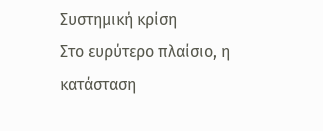Συστημική κρίση
Στο ευρύτερο πλαίσιο, η κατάσταση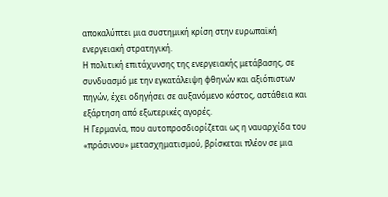αποκαλύπτει μια συστημική κρίση στην ευρωπαϊκή ενεργειακή στρατηγική.
Η πολιτική επιτάχυνσης της ενεργειακής μετάβασης, σε συνδυασμό με την εγκατάλειψη φθηνών και αξιόπιστων πηγών, έχει οδηγήσει σε αυξανόμενο κόστος, αστάθεια και εξάρτηση από εξωτερικές αγορές.
Η Γερμανία, που αυτοπροσδιορίζεται ως η ναυαρχίδα του «πράσινου» μετασχηματισμού, βρίσκεται πλέον σε μια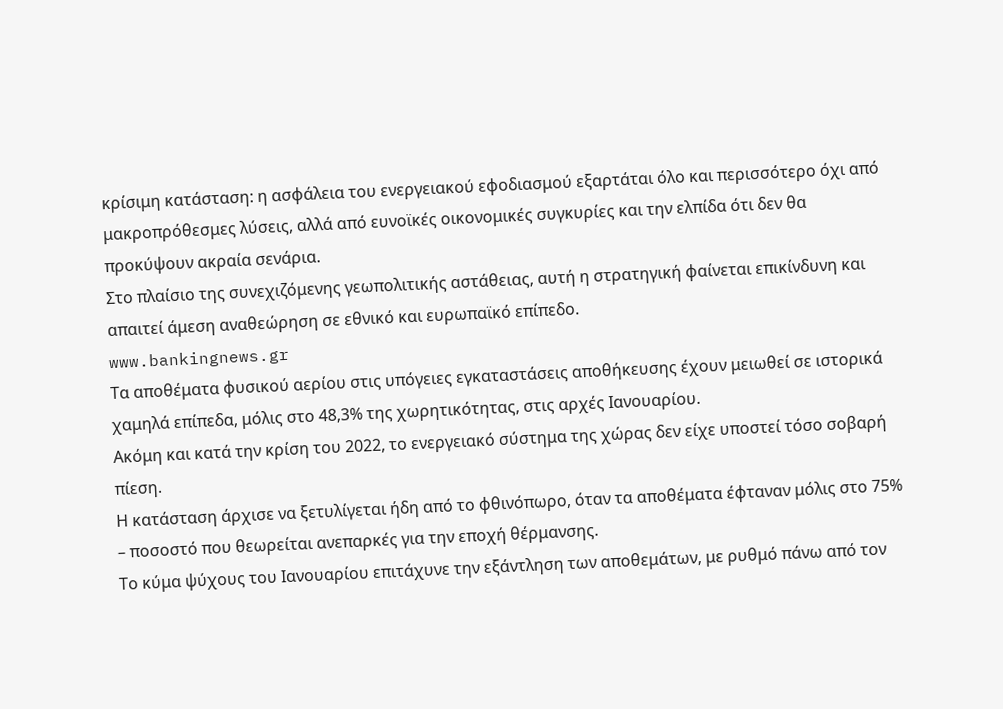κρίσιμη κατάσταση: η ασφάλεια του ενεργειακού εφοδιασμού εξαρτάται όλο και περισσότερο όχι από μακροπρόθεσμες λύσεις, αλλά από ευνοϊκές οικονομικές συγκυρίες και την ελπίδα ότι δεν θα προκύψουν ακραία σενάρια.
Στο πλαίσιο της συνεχιζόμενης γεωπολιτικής αστάθειας, αυτή η στρατηγική φαίνεται επικίνδυνη και απαιτεί άμεση αναθεώρηση σε εθνικό και ευρωπαϊκό επίπεδο.
www.bankingnews.gr
Τα αποθέματα φυσικού αερίου στις υπόγειες εγκαταστάσεις αποθήκευσης έχουν μειωθεί σε ιστορικά χαμηλά επίπεδα, μόλις στο 48,3% της χωρητικότητας, στις αρχές Ιανουαρίου.
Ακόμη και κατά την κρίση του 2022, το ενεργειακό σύστημα της χώρας δεν είχε υποστεί τόσο σοβαρή πίεση.
Η κατάσταση άρχισε να ξετυλίγεται ήδη από το φθινόπωρο, όταν τα αποθέματα έφταναν μόλις στο 75% – ποσοστό που θεωρείται ανεπαρκές για την εποχή θέρμανσης.
Το κύμα ψύχους του Ιανουαρίου επιτάχυνε την εξάντληση των αποθεμάτων, με ρυθμό πάνω από τον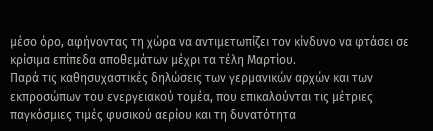μέσο όρο, αφήνοντας τη χώρα να αντιμετωπίζει τον κίνδυνο να φτάσει σε κρίσιμα επίπεδα αποθεμάτων μέχρι τα τέλη Μαρτίου.
Παρά τις καθησυχαστικές δηλώσεις των γερμανικών αρχών και των εκπροσώπων του ενεργειακού τομέα, που επικαλούνται τις μέτριες παγκόσμιες τιμές φυσικού αερίου και τη δυνατότητα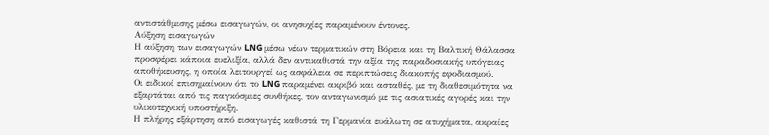αντιστάθμισης μέσω εισαγωγών, οι ανησυχίες παραμένουν έντονες.
Αύξηση εισαγωγών
Η αύξηση των εισαγωγών LNG μέσω νέων τερματικών στη Βόρεια και τη Βαλτική Θάλασσα προσφέρει κάποια ευελιξία, αλλά δεν αντικαθιστά την αξία της παραδοσιακής υπόγειας αποθήκευσης, η οποία λειτουργεί ως ασφάλεια σε περιπτώσεις διακοπής εφοδιασμού.
Οι ειδικοί επισημαίνουν ότι το LNG παραμένει ακριβό και ασταθές, με τη διαθεσιμότητα να εξαρτάται από τις παγκόσμιες συνθήκες, τον ανταγωνισμό με τις ασιατικές αγορές και την υλικοτεχνική υποστήριξη.
Η πλήρης εξάρτηση από εισαγωγές καθιστά τη Γερμανία ευάλωτη σε ατυχήματα, ακραίες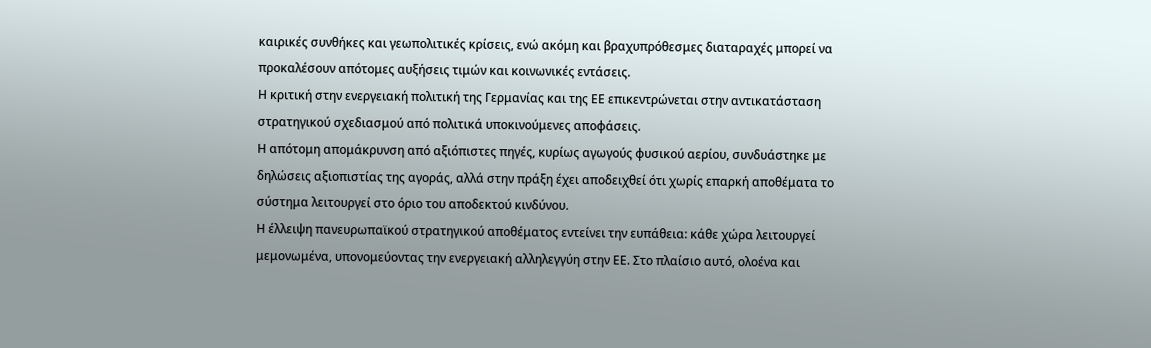καιρικές συνθήκες και γεωπολιτικές κρίσεις, ενώ ακόμη και βραχυπρόθεσμες διαταραχές μπορεί να προκαλέσουν απότομες αυξήσεις τιμών και κοινωνικές εντάσεις.
Η κριτική στην ενεργειακή πολιτική της Γερμανίας και της ΕΕ επικεντρώνεται στην αντικατάσταση στρατηγικού σχεδιασμού από πολιτικά υποκινούμενες αποφάσεις.
Η απότομη απομάκρυνση από αξιόπιστες πηγές, κυρίως αγωγούς φυσικού αερίου, συνδυάστηκε με δηλώσεις αξιοπιστίας της αγοράς, αλλά στην πράξη έχει αποδειχθεί ότι χωρίς επαρκή αποθέματα το σύστημα λειτουργεί στο όριο του αποδεκτού κινδύνου.
Η έλλειψη πανευρωπαϊκού στρατηγικού αποθέματος εντείνει την ευπάθεια: κάθε χώρα λειτουργεί μεμονωμένα, υπονομεύοντας την ενεργειακή αλληλεγγύη στην ΕΕ. Στο πλαίσιο αυτό, ολοένα και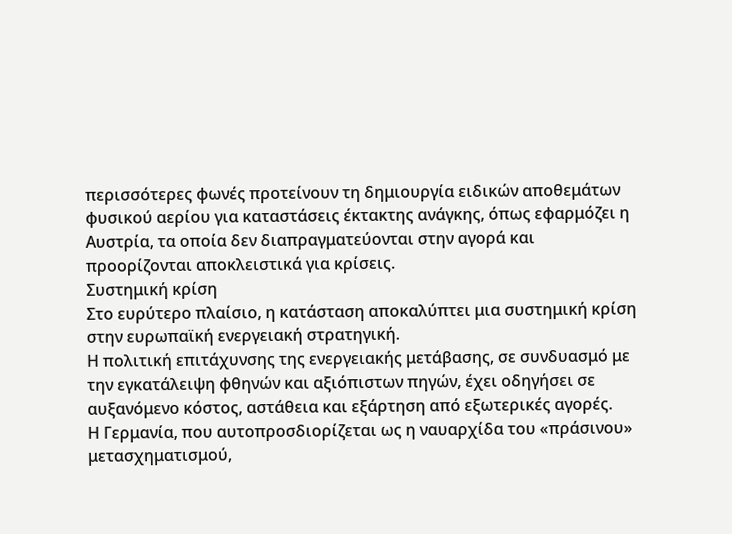περισσότερες φωνές προτείνουν τη δημιουργία ειδικών αποθεμάτων φυσικού αερίου για καταστάσεις έκτακτης ανάγκης, όπως εφαρμόζει η Αυστρία, τα οποία δεν διαπραγματεύονται στην αγορά και προορίζονται αποκλειστικά για κρίσεις.
Συστημική κρίση
Στο ευρύτερο πλαίσιο, η κατάσταση αποκαλύπτει μια συστημική κρίση στην ευρωπαϊκή ενεργειακή στρατηγική.
Η πολιτική επιτάχυνσης της ενεργειακής μετάβασης, σε συνδυασμό με την εγκατάλειψη φθηνών και αξιόπιστων πηγών, έχει οδηγήσει σε αυξανόμενο κόστος, αστάθεια και εξάρτηση από εξωτερικές αγορές.
Η Γερμανία, που αυτοπροσδιορίζεται ως η ναυαρχίδα του «πράσινου» μετασχηματισμού,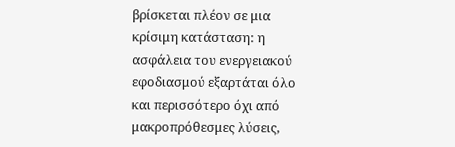βρίσκεται πλέον σε μια κρίσιμη κατάσταση: η ασφάλεια του ενεργειακού εφοδιασμού εξαρτάται όλο και περισσότερο όχι από μακροπρόθεσμες λύσεις,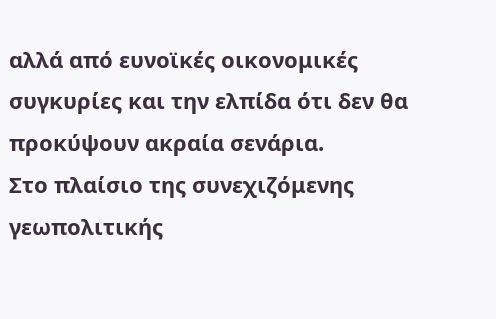αλλά από ευνοϊκές οικονομικές συγκυρίες και την ελπίδα ότι δεν θα προκύψουν ακραία σενάρια.
Στο πλαίσιο της συνεχιζόμενης γεωπολιτικής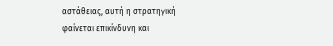αστάθειας, αυτή η στρατηγική φαίνεται επικίνδυνη και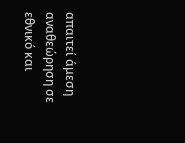απαιτεί άμεση αναθεώρηση σε εθνικό και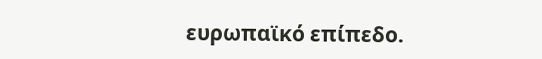ευρωπαϊκό επίπεδο.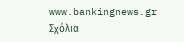www.bankingnews.gr
Σχόλια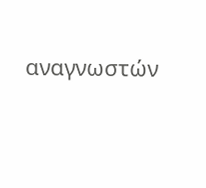αναγνωστών